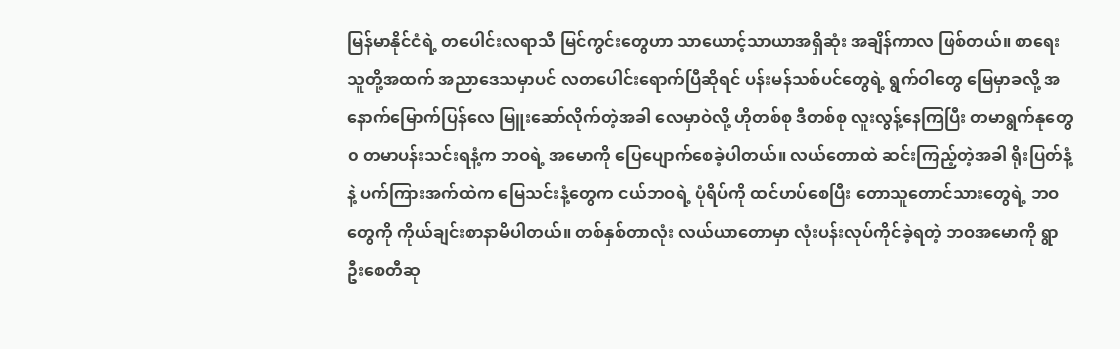မြန်မာနိုင်ငံရဲ့ တပေါင်းလရာသီ မြင်ကွင်းတွေဟာ သာယောင့်သာယာအရှိဆုံး အချိန်ကာလ ဖြစ်တယ်။ စာရေးသူတို့အထက် အညာဒေသမှာပင် လတပေါင်းရောက်ပြီဆိုရင် ပန်းမန်သစ်ပင်တွေရဲ့ ရွက်ဝါတွေ မြေမှာခလို့ အနောက်မြောက်ပြန်လေ မြူးဆော်လိုက်တဲ့အခါ လေမှာဝဲလို့ ဟိုတစ်စု ဒီတစ်စု လူးလွန့်နေကြပြီး တမာရွက်နုတွေ၀ တမာပန်းသင်းရနံ့က ဘဝရဲ့ အမောကို ပြေပျောက်စေခဲ့ပါတယ်။ လယ်တောထဲ ဆင်းကြည့်တဲ့အခါ ရိုးပြတ်နံ့နဲ့ ပက်ကြားအက်ထဲက မြေသင်းနံ့တွေက ငယ်ဘဝရဲ့ ပုံရိပ်ကို ထင်ဟပ်စေပြီး တောသူတောင်သားတွေရဲ့ ဘဝတွေကို ကိုယ်ချင်းစာနာမိပါတယ်။ တစ်နှစ်တာလုံး လယ်ယာတောမှာ လုံးပန်းလုပ်ကိုင်ခဲ့ရတဲ့ ဘဝအမောကို ရွာဦးစေတီဆု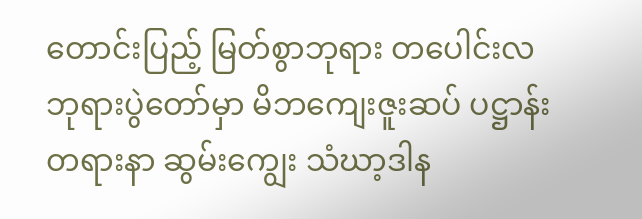တောင်းပြည့် မြတ်စွာဘုရား တပေါင်းလ ဘုရားပွဲတော်မှာ မိဘကျေးဇူးဆပ် ပဋ္ဌာန်းတရားနာ ဆွမ်းကျွေး သံဃာ့ဒါန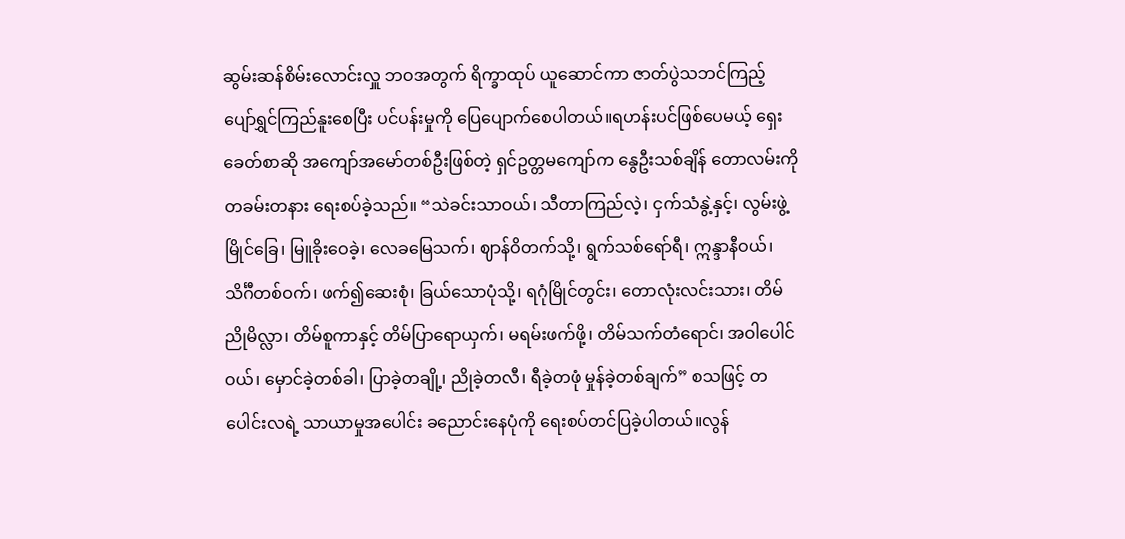ဆွမ်းဆန်စိမ်းလောင်းလှူ ဘဝအတွက် ရိက္ခာထုပ် ယူဆောင်ကာ ဇာတ်ပွဲသဘင်ကြည့် ပျော်ရွှင်ကြည်နူးစေပြီး ပင်ပန်းမှုကို ပြေပျောက်စေပါတယ်။ရဟန်းပင်ဖြစ်ပေမယ့် ရှေးခေတ်စာဆို အကျော်အမော်တစ်ဦးဖြစ်တဲ့ ရှင်ဥတ္တမကျော်က နွေဦးသစ်ချိန် တောလမ်းကို တခမ်းတနား ရေးစပ်ခဲ့သည်။ “သဲခင်းသာဝယ်၊ သီတာကြည်လဲ့၊ ငှက်သံနွဲ့နှင့်၊ လွမ်းဖွဲ့မြိုင်ခြေ၊ မြူခိုးဝေခဲ့၊ လေခမြေသက်၊ ဈာန်ဝိတက်သို့၊ ရွက်သစ်ရော်ရီ၊ ဣန္ဒာနီဝယ်၊ သိင်္ဂီတစ်ဝက်၊ ဖက်၍ဆေးစုံ၊ ခြယ်သောပုံသို့၊ ရဂုံမြိုင်တွင်း၊ တောလုံးလင်းသား၊ တိမ်ညိုမိလ္လာ၊ တိမ်စူကာနှင့် တိမ်ပြာရောယှက်၊ မရမ်းဖက်ဖို့၊ တိမ်သက်တံရောင်၊ အဝါပေါင်ဝယ်၊ မှောင်ခဲ့တစ်ခါ၊ ပြာခဲ့တချို့၊ ညိုခဲ့တလီ၊ ရီခဲ့တဖုံ မှုန်ခဲ့တစ်ချက်” စသဖြင့် တပေါင်းလရဲ့ သာယာမှုအပေါင်း ခညောင်းနေပုံကို ရေးစပ်တင်ပြခဲ့ပါတယ်။လွန်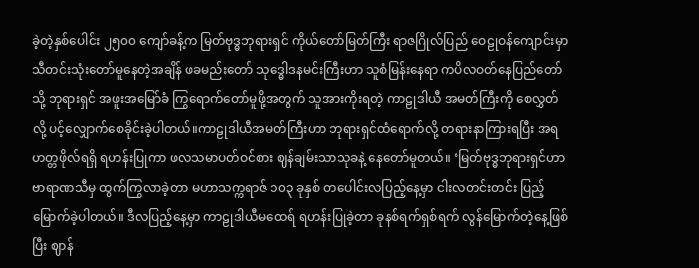ခဲ့တဲ့နှစ်ပေါင်း ၂၅၀၀ ကျော်ခန့်က မြတ်ဗုဒ္ဓဘုရားရှင် ကိုယ်တော်မြတ်ကြီး ရာဇဂြိုလ်ပြည် ဝေဠုဝန်ကျောင်းမှာ သီတင်းသုံးတော်မူနေတဲ့အချိန် ဖခမည်းတော် သုဒ္ဓေါဒနမင်းကြီးဟာ သူစံမြန်းနေရာ ကပိလဝတ်နေပြည်တော်သို့ ဘုရားရှင် အဖူးအမြော်ခံ ကြွရောက်တော်မူဖို့အတွက် သူအားကိုးရတဲ့ ကာဠုဒါယီ အမတ်ကြီးကို စေလွှတ်လို့ ပင့်လျှောက်စေခိုင်းခဲ့ပါတယ်။ကာဠုဒါယီအမတ်ကြီးဟာ ဘုရားရှင်ထံရောက်လို့ တရားနာကြားရပြီး အရဟတ္တဖိုလ်ရရှိ ရဟန်းပြုကာ ဖလသမာပတ်ဝင်စား ဈန်ချမ်းသာသုခနဲ့ နေတော်မူတယ်။ ‘မြတ်ဗုဒ္ဓဘုရားရှင်ဟာ ဗာရာဏသီမှ ထွက်ကြွလာခဲ့တာ မဟာသက္ကရာဇ် ၁၀၃ ခုနှစ် တပေါင်းလပြည့်နေ့မှာ ငါးလတင်းတင်း ပြည့်မြောက်ခဲ့ပါတယ်။ ဒီလပြည့်နေ့မှာ ကာဠုဒါယီမထေရ် ရဟန်းပြုခဲ့တာ ခုနစ်ရက်ရှစ်ရက် လွန်မြောက်တဲ့နေ့ဖြစ်ပြီး ဈာန်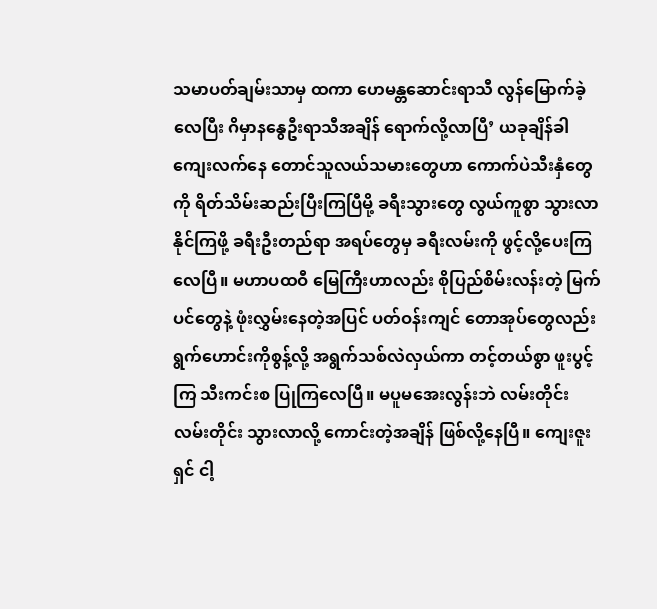သမာပတ်ချမ်းသာမှ ထကာ ဟေမန္တဆောင်းရာသီ လွန်မြောက်ခဲ့လေပြီး ဂိမှာနနွေဦးရာသီအချိန် ရောက်လို့လာပြီ’ ယခုချိန်ခါ ကျေးလက်နေ တောင်သူလယ်သမားတွေဟာ ကောက်ပဲသီးနှံတွေကို ရိတ်သိမ်းဆည်းပြီးကြပြီမို့ ခရီးသွားတွေ လွယ်ကူစွာ သွားလာနိုင်ကြဖို့ ခရီးဦးတည်ရာ အရပ်တွေမှ ခရီးလမ်းကို ဖွင့်လို့ပေးကြလေပြီ။ မဟာပထဝီ မြေကြီးဟာလည်း စိုပြည်စိမ်းလန်းတဲ့ မြက်ပင်တွေနဲ့ ဖုံးလွှမ်းနေတဲ့အပြင် ပတ်ဝန်းကျင် တောအုပ်တွေလည်း ရွက်ဟောင်းကိုစွန့်လို့ အရွက်သစ်လဲလှယ်ကာ တင့်တယ်စွာ ဖူးပွင့်ကြ သီးကင်းစ ပြုကြလေပြီ။ မပူမအေးလွန်းဘဲ လမ်းတိုင်းလမ်းတိုင်း သွားလာလို့ ကောင်းတဲ့အချိန် ဖြစ်လို့နေပြီ။ ကျေးဇူးရှင် ငါ့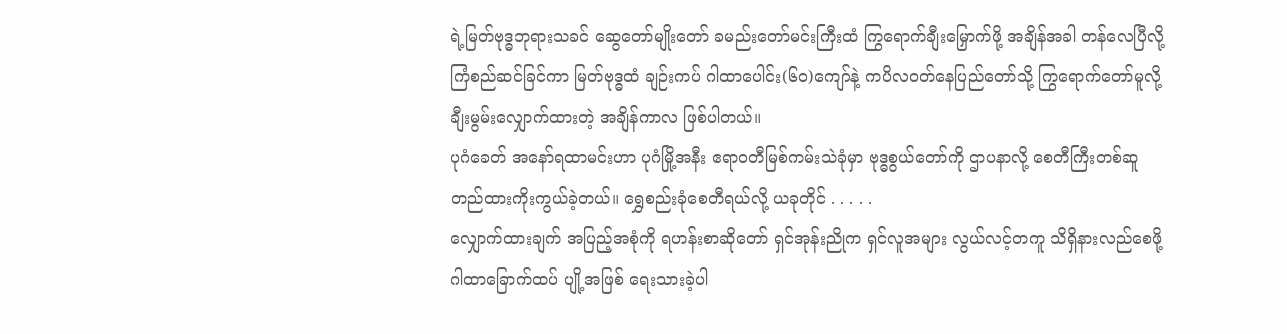ရဲ့မြတ်ဗုဒ္ဓဘုရားသခင် ဆွေတော်မျိုးတော် ခမည်းတော်မင်းကြီးထံ ကြွရောက်ချီးမြှောက်ဖို့ အချိန်အခါ တန်လေပြီလို့ ကြံစည်ဆင်ခြင်ကာ မြတ်ဗုဒ္ဓထံ ချဉ်းကပ် ဂါထာပေါင်း(၆၀)ကျော်နဲ့ ကပိလဝတ်နေပြည်တော်သို့ ကြွရောက်တော်မူလို့ ချီးမွမ်းလျှောက်ထားတဲ့ အချိန်ကာလ ဖြစ်ပါတယ်။
ပုဂံခေတ် အနော်ရထာမင်းဟာ ပုဂံမြို့အနီး ဧရာဝတီမြစ်ကမ်းသဲခုံမှာ ဗုဒ္ဓစွယ်တော်ကို ဌာပနာလို့ စေတီကြီးတစ်ဆူ တည်ထားကိုးကွယ်ခဲ့တယ်။ ရွှေစည်းခုံစေတီရယ်လို့ ယခုတိုင် . . . . .
လျှောက်ထားချက် အပြည့်အစုံကို ရဟန်းစာဆိုတော် ရှင်အုန်းညိုက ရှင်လူအများ လွယ်လင့်တကူ သိရှိနားလည်စေဖို့ ဂါထာခြောက်ထပ် ပျို့အဖြစ် ရေးသားခဲ့ပါ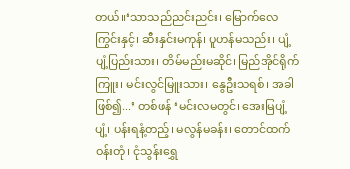တယ်။‘သာသည်ညင်းညင်း၊ မြောက်လေကြွင်းနှင့်၊ ဆီးနှင်းမကုန်၊ ပူဟန်မသည်း၊ ပျံ့ပျံ့ပြည်းသား၊ တိမ်မည်းမဆိုင်၊ မြည်အိုင်ရိုက်ကြူး၊ မင်းလွင်မြူးသား၊ နွေဦးသရစ်၊ အခါဖြစ်၍...’ တစ်ဖန် ‘မင်းလမတွင်၊ အေးမြပျံ့ပျံ့၊ ပန်းရနံ့တည့်၊ မလွန်မခန်း၊ တောင်ထက်ဝန်းတုံ၊ ငုံသွန်းရွှေ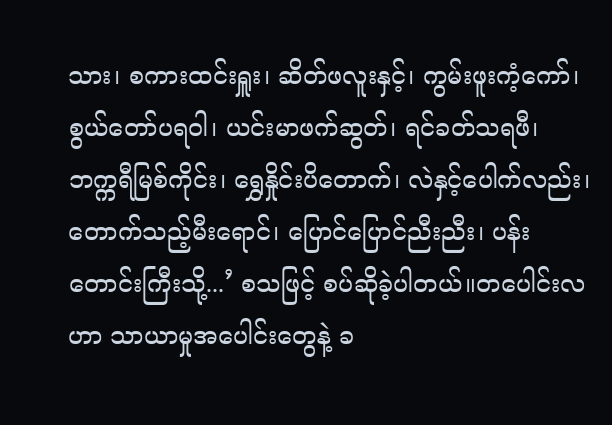သား၊ စကားထင်းရှူး၊ ဆိတ်ဖလူးနှင့်၊ ကွမ်းဖူးကံ့ကော်၊ စွယ်တော်ပရဝါ၊ ယင်းမာဖက်ဆွတ်၊ ရင်ခတ်သရဖီ၊ ဘက္ကရီမြစ်ကိုင်း၊ ရွှေနှိုင်းပိတောက်၊ လဲနှင့်ပေါက်လည်း၊ တောက်သည့်မီးရောင်၊ ပြောင်ပြောင်ညီးညီး၊ ပန်းတောင်းကြီးသို့...’ စသဖြင့် စပ်ဆိုခဲ့ပါတယ်။တပေါင်းလဟာ သာယာမှုအပေါင်းတွေနဲ့ ခ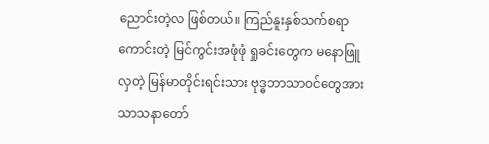ညောင်းတဲ့လ ဖြစ်တယ်။ ကြည်နူးနှစ်သက်စရာကောင်းတဲ့ မြင်ကွင်းအဖုံဖုံ ရှုခင်းတွေက မနောဖြူလှတဲ့ မြန်မာတိုင်းရင်းသား ဗုဒ္ဓဘာသာဝင်တွေအား သာသနာတော်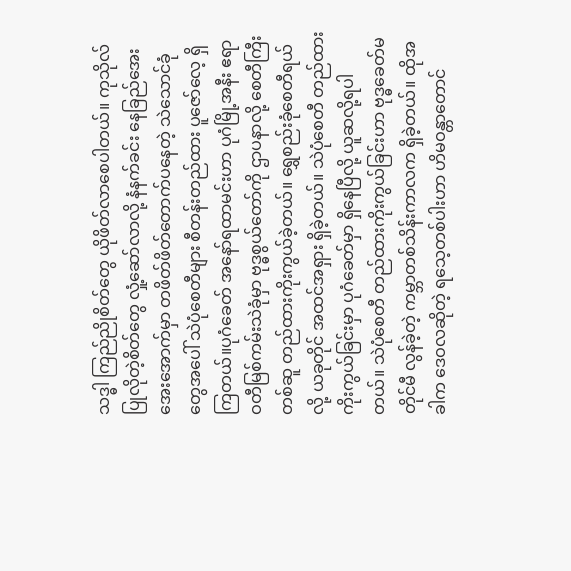သဒ္ဓါ ကြည်ညိုစိတ်တွေ ယိုဖိတ်လာစေပါတယ်။ ကုသိုလ်ပြုလိုတဲ့စိတ်တွေ လှုံ့ဆော်လာလို့ နံနက်ခင်း နေခြည်အေးအေးအောက်မှာ တဖိတ်ဖိတ်တောက်ပနေတဲ့ သဲသောင်ခုံတွေအပေါ် သဲပုံစေတီများ စီတန်းတည်ထား ပူဇော်လေ့ ရှိကြတယ်။ပုဂံခေတ် အနော်ရထာမင်းဟာ ပုဂံမြို့အနီး ဧရာဝတီမြစ်ကမ်းသဲခုံမှာ ဗုဒ္ဓစွယ်တော်ကို ဌာပနာလို့ စေတီကြီးတစ်ဆူ တည်ထားကိုးကွယ်ခဲ့တယ်။ ရွှေစည်းခုံစေတီရယ်လို့ ယခုတိုင် အထင်အရှား ရှိခဲ့တယ်။ သဲပုံစေတီ တည်ထားကိုးကွယ်ခြင်းမှာ ပုဂံခေတ်မှာ ရှိနေပြီလို့ ယူဆလို့ရပါတယ်။ သဲပုံစေတီ တည်ထားကိုးကွယ်ခြင်းဟာ ဗုဒ္ဓခေတ်မတိုင်မီ လွန်ခဲ့တဲ့ ကမ္ဘာတစ်သိန်းကာလက ရှိခဲ့တယ်။ ထိုအခါက ဒေဝလဆိုတဲ့ ရသေ့တစ်ပါးဟာ ဟိမဝန္တာတောင်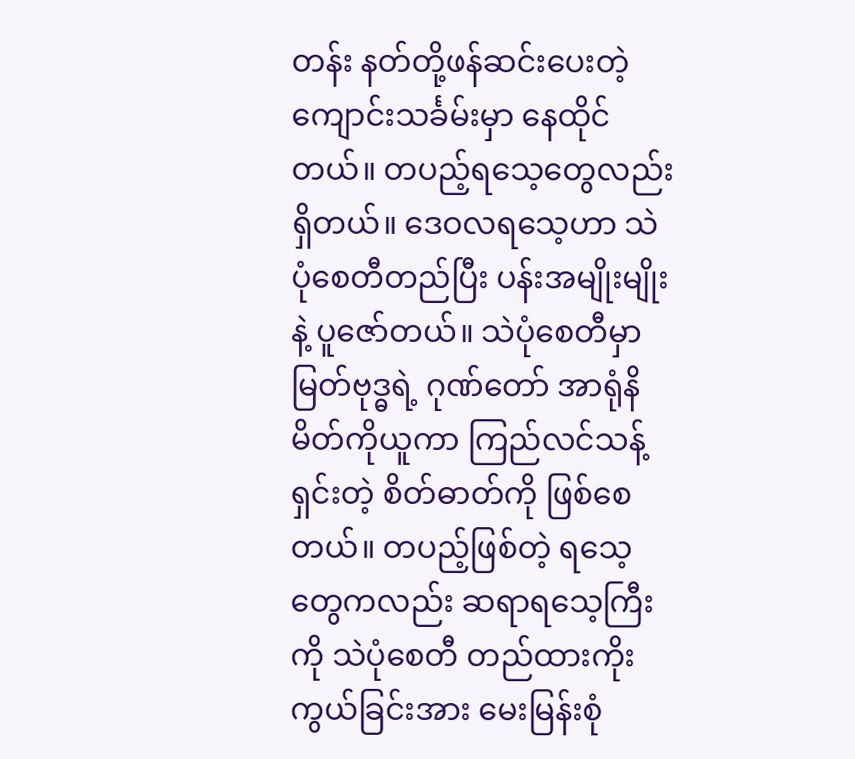တန်း နတ်တို့ဖန်ဆင်းပေးတဲ့ ကျောင်းသင်္ခမ်းမှာ နေထိုင်တယ်။ တပည့်ရသေ့တွေလည်း ရှိတယ်။ ဒေဝလရသေ့ဟာ သဲပုံစေတီတည်ပြီး ပန်းအမျိုးမျိုးနဲ့ ပူဇော်တယ်။ သဲပုံစေတီမှာ မြတ်ဗုဒ္ဓရဲ့ ဂုဏ်တော် အာရုံနိမိတ်ကိုယူကာ ကြည်လင်သန့်ရှင်းတဲ့ စိတ်ဓာတ်ကို ဖြစ်စေတယ်။ တပည့်ဖြစ်တဲ့ ရသေ့တွေကလည်း ဆရာရသေ့ကြီးကို သဲပုံစေတီ တည်ထားကိုးကွယ်ခြင်းအား မေးမြန်းစုံ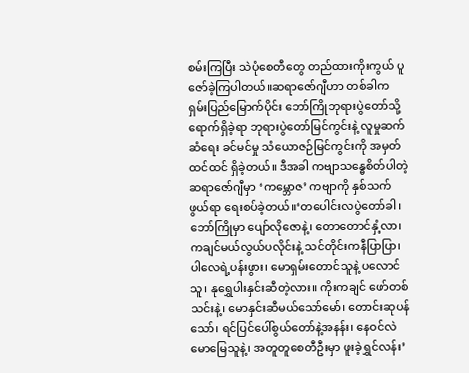စမ်းကြပြီး သဲပုံစေတီတွေ တည်ထားကိုးကွယ် ပူဇော်ခဲ့ကြပါတယ်။ဆရာဇော်ဂျီဟာ တစ်ခါက ရှမ်းပြည်မြောက်ပိုင်း ဘော်ကြိုဘုရားပွဲတော်သို့ ရောက်ရှိခဲ့ရာ ဘုရားပွဲတော်မြင်ကွင်းနဲ့ လူမှုဆက်ဆံရေး ခင်မင်မှု သံယောဇဉ်မြင်ကွင်းကို အမှတ်ထင်ထင် ရှိခဲ့တယ်။ ဒီအခါ ကဗျာသန္ဓေစိတ်ပါတဲ့ ဆရာဇော်ဂျီမှာ ‘ကမ္ဘောဇ’ ကဗျာကို နှစ်သက်ဖွယ်ရာ ရေးစပ်ခဲ့တယ်။‘တပေါင်းလပွဲတော်ခါ၊ ဘော်ကြိုမှာ ပျော်လိုဇောနဲ့၊ တောတောင်နှံ့လာ၊ ကချင်မယ်လွယ်ပလိုင်းနဲ့ သင်တိုင်းကနီပြာပြာ၊ ပါလေရဲ့ပန်းဖွား၊ မောရှမ်းတောင်သူနဲ့ ပလောင်သူ၊ နုရွှေပါးနှင်းဆီတဲ့လား။ ကိုးကချင် ဖော်တစ်သင်းနဲ့၊ မောနှင်းဆီမယ်သော်မော်၊ တောင်းဆုပန်သော်၊ ရင်ပြင်ပေါ်စွယ်တော်နဲ့အနန်း၊ နေဝင်လဲမောမြေသူနဲ့၊ အတူတူစေတီဦးမှာ ဖူးခဲ့ရွှင်လန်း’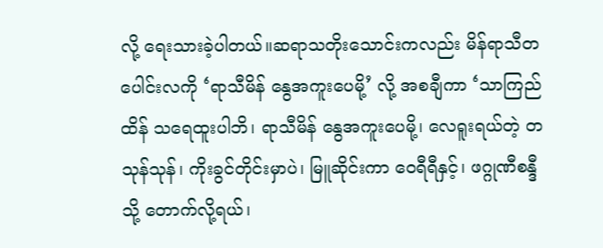လို့ ရေးသားခဲ့ပါတယ်။ဆရာသတိုးသောင်းကလည်း မိန်ရာသီတပေါင်းလကို ‘ရာသီမိန် နွေအကူးပေမို့’ လို့ အစချီကာ ‘သာကြည်ထိန် သရေထူးပါဘိ၊ ရာသီမိန် နွေအကူးပေမို့၊ လေရူးရယ်တဲ့ တသုန်သုန်၊ ကိုးခွင်တိုင်းမှာပဲ၊ မြူဆိုင်းကာ ဝေရီရီနှင့်၊ ဖဂ္ဂုဏီစန္ဒီသို့ တောက်လို့ရယ်၊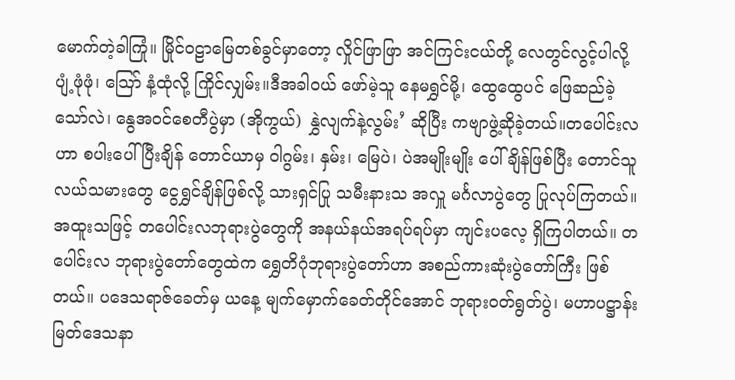မောက်တဲ့ခါကြုံ။ မြိုင်ဝဠာမြေတစ်ခွင်မှာတော့ လှိုင်ဖြာဖြာ အင်ကြင်းငယ်တို့ လေတွင်လွင့်ပါလို့ ပျံ့ဖုံဖုံ၊ သြော် နံ့ထုံလို့ ကြိုင်လျှမ်း။ဒီအခါဝယ် ဖော်မဲ့သူ နေမရွှင်မို့၊ ထွေထွေပင် ဖြေဆည်ခဲ့သော်လဲ၊ နွေအဝင်စေတီပွဲမှာ (အိုကွယ်) နွှဲလျက်နဲ့လွမ်း’ ဆိုပြီး ကဗျာဖွဲ့ဆိုခဲ့တယ်။တပေါင်းလဟာ စပါးပေါ်ပြီးချိန် တောင်ယာမှ ဝါဂွမ်း၊ နှမ်း၊ မြေပဲ၊ ပဲအမျိုးမျိုး ပေါ်ချိန်ဖြစ်ပြီး တောင်သူလယ်သမားတွေ ငွေရွှင်ချိန်ဖြစ်လို့ သားရှင်ပြု သမီးနားသ အလှူ မင်္ဂလာပွဲတွေ ပြုလုပ်ကြတယ်။ အထူးသဖြင့် တပေါင်းလဘုရားပွဲတွေကို အနယ်နယ်အရပ်ရပ်မှာ ကျင်းပလေ့ ရှိကြပါတယ်။ တပေါင်းလ ဘုရားပွဲတော်တွေထဲက ရွှေတိဂုံဘုရားပွဲတော်ဟာ အစည်ကားဆုံးပွဲတော်ကြီး ဖြစ်တယ်။ ပဒေသရာဇ်ခေတ်မှ ယနေ့ မျက်မှောက်ခေတ်တိုင်အောင် ဘုရားဝတ်ရွတ်ပွဲ၊ မဟာပဋ္ဌာန်း မြတ်ဒေသနာ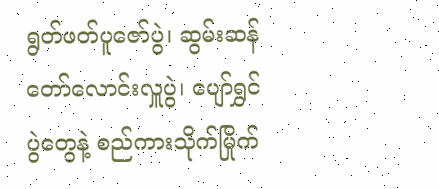ရွတ်ဖတ်ပူဇော်ပွဲ၊ ဆွမ်းဆန်တော်လောင်းလှူပွဲ၊ ပျော်ရွှင်ပွဲတွေနဲ့ စည်ကားသိုက်မြိုက်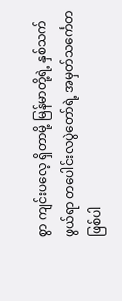စွာ ကျင်းပလေ့ ရှိတာမို့ မြန်မာတို့ရဲ့ နှစ်သက်ဖွယ်ရာ တပေါင်းလပွဲတော်ရဲ့ အမှတ်သင်္ကေတ ဖြစ်ပါ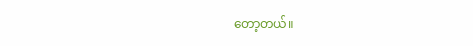တော့တယ်။